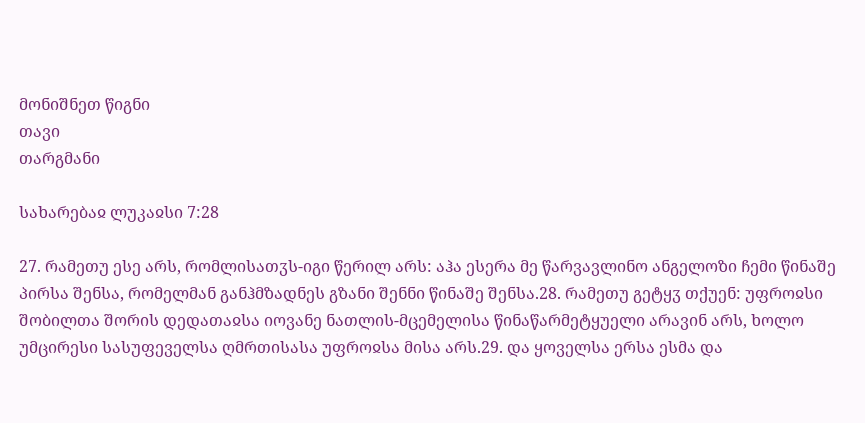მონიშნეთ წიგნი
თავი
თარგმანი

სახარებაჲ ლუკაჲსი 7:28

27. რამეთუ ესე არს, რომლისათჳს-იგი წერილ არს: აჰა ესერა მე წარვავლინო ანგელოზი ჩემი წინაშე პირსა შენსა, რომელმან განჰმზადნეს გზანი შენნი წინაშე შენსა.28. რამეთუ გეტყჳ თქუენ: უფროჲსი შობილთა შორის დედათაჲსა იოვანე ნათლის-მცემელისა წინაწარმეტყუელი არავინ არს, ხოლო უმცირესი სასუფეველსა ღმრთისასა უფროჲსა მისა არს.29. და ყოველსა ერსა ესმა და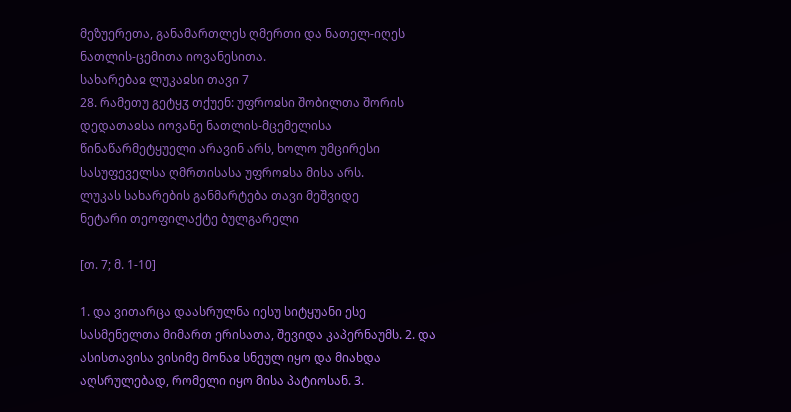მეზუერეთა, განამართლეს ღმერთი და ნათელ-იღეს ნათლის-ცემითა იოვანესითა.
სახარებაჲ ლუკაჲსი თავი 7
28. რამეთუ გეტყჳ თქუენ: უფროჲსი შობილთა შორის დედათაჲსა იოვანე ნათლის-მცემელისა წინაწარმეტყუელი არავინ არს, ხოლო უმცირესი სასუფეველსა ღმრთისასა უფროჲსა მისა არს.
ლუკას სახარების განმარტება თავი მეშვიდე
ნეტარი თეოფილაქტე ბულგარელი

[თ. 7; მ. 1-10]

1. და ვითარცა დაასრულნა იესუ სიტყუანი ესე სასმენელთა მიმართ ერისათა, შევიდა კაპერნაუმს. 2. და ასისთავისა ვისიმე მონაჲ სნეულ იყო და მიახდა აღსრულებად, რომელი იყო მისა პატიოსან. 3.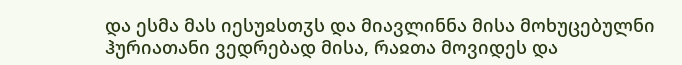და ესმა მას იესუჲსთჳს და მიავლინნა მისა მოხუცებულნი ჰურიათანი ვედრებად მისა, რაჲთა მოვიდეს და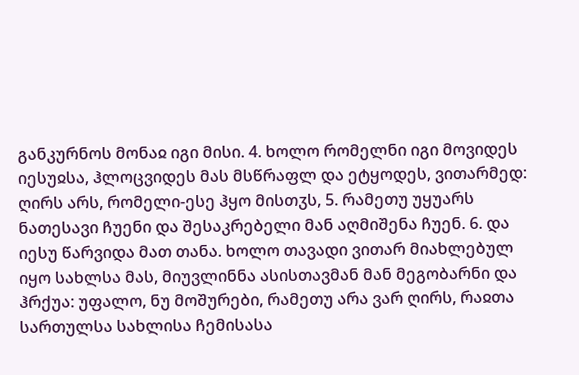განკურნოს მონაჲ იგი მისი. 4. ხოლო რომელნი იგი მოვიდეს იესუჲსა, ჰლოცვიდეს მას მსწრაფლ და ეტყოდეს, ვითარმედ: ღირს არს, რომელი-ესე ჰყო მისთჳს, 5. რამეთუ უყუარს ნათესავი ჩუენი და შესაკრებელი მან აღმიშენა ჩუენ. 6. და იესუ წარვიდა მათ თანა. ხოლო თავადი ვითარ მიახლებულ იყო სახლსა მას, მიუვლინნა ასისთავმან მან მეგობარნი და ჰრქუა: უფალო, ნუ მოშურები, რამეთუ არა ვარ ღირს, რაჲთა სართულსა სახლისა ჩემისასა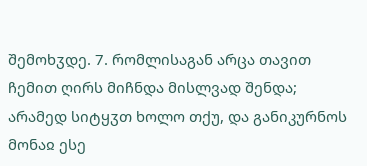შემოხჳდე. 7. რომლისაგან არცა თავით ჩემით ღირს მიჩნდა მისლვად შენდა; არამედ სიტყჳთ ხოლო თქუ, და განიკურნოს მონაჲ ესე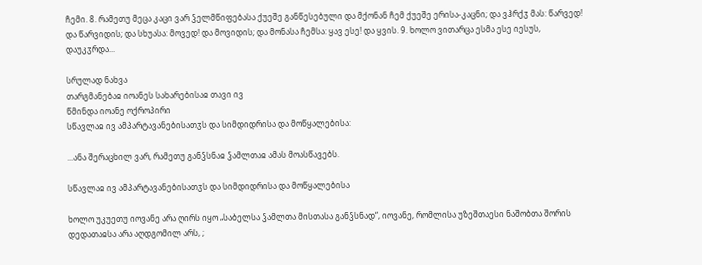ჩემი. 8. რამეთუ მეცა კაცი ვარ ჴელმწიფებასა ქუეშე განწესებული და მქონან ჩემ ქუეშე ერისა-კაცნი; და ვჰრქჳ მას: წარვედ! და წარვიდის; და სხუასა: მოვედ! და მოვიდის; და მონასა ჩემსა: ყავ ესე! და ყვის. 9. ხოლო ვითარცა ესმა ესე იესუს, დაუკჳრდა...

სრულად ნახვა
თარგმანებაჲ იოანეს სახარებისაჲ თავი ივ
წმინდა იოანე ოქროპირი
სწავლაჲ ივ ამპარტავანებისათჳს და სიმდიდრისა და მოწყალებისა:

...ანა შერაცხილ ვარ, რამეთუ განჴსნაჲ ჴამლთაჲ ამას მოასწავებს.

სწავლაჲ ივ ამპარტავანებისათჳს და სიმდიდრისა და მოწყალებისა

ხოლო უკუეთუ იოვანე არა ღირს იყო „საბელსა ჴამლთა მისთასა განჴსნად“, იოვანე, რომლისა უზეშთაესი ნაშობთა შორის დედათაჲსა არა აღდგომილ არს, ;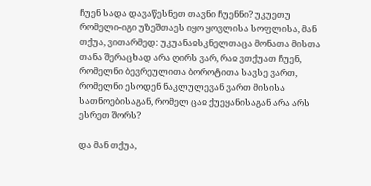ჩუენ სადა დავაწესნეთ თავნი ჩუენნი? უკუეთუ რომელი-იგი უზეშთაეს იყო ყოვლისა სოფლისა, მან თქუა, ვითარმედ: უკუანაჲსკნელთაცა მონათა მისთა თანა შერაცხად არა ღირს ვარ, რაჲ ვთქუათ ჩუენ, რომელნი ბევრეულითა ბოროტითა სავსე ვართ, რომელნი ესოდენ ნაკლულევან ვართ მისისა სათნოებისაგან, რომელ ცაჲ ქუეყანისაგან არა არს ესრეთ შორს?

და მან თქუა,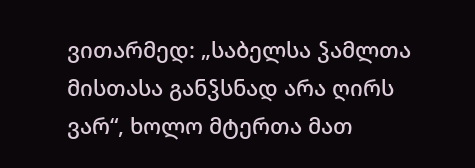ვითარმედ: „საბელსა ჴამლთა მისთასა განჴსნად არა ღირს ვარ“, ხოლო მტერთა მათ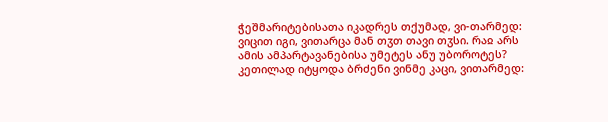ჭეშმარიტებისათა იკადრეს თქუმად, ვი-თარმედ: ვიცით იგი, ვითარცა მან თჳთ თავი თჳსი. რაჲ არს ამის ამპარტავანებისა უმეტეს ანუ უბოროტეს? კეთილად იტყოდა ბრძენი ვინმე კაცი, ვითარმედ: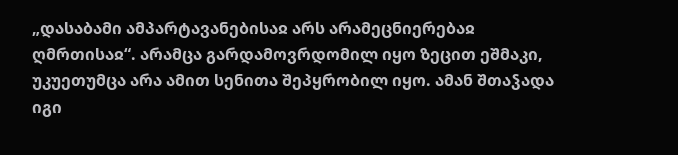„დასაბამი ამპარტავანებისაჲ არს არამეცნიერებაჲ ღმრთისაჲ“. არამცა გარდამოვრდომილ იყო ზეცით ეშმაკი, უკუეთუმცა არა ამით სენითა შეპყრობილ იყო. ამან შთაჴადა იგი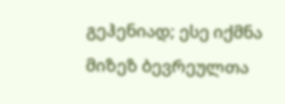გეჰენიად; ესე იქმნა მიზეზ ბევრეულთა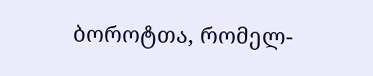ბოროტთა, რომელ-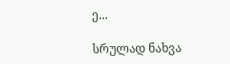ე...

სრულად ნახვა